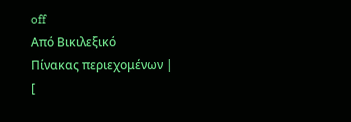off
Από Βικιλεξικό
Πίνακας περιεχομένων |
[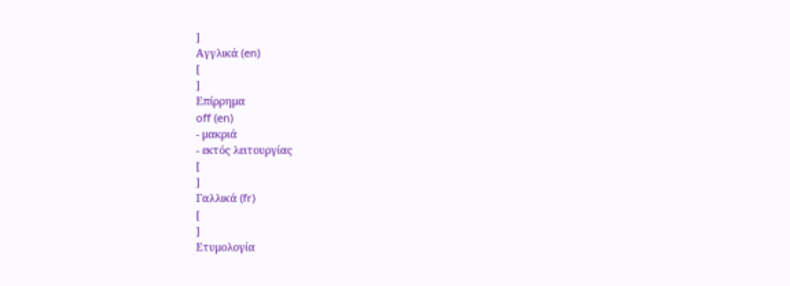]
Αγγλικά (en)
[
]
Επίρρημα
off (en)
- μακριά
- εκτός λειτουργίας
[
]
Γαλλικά (fr)
[
]
Ετυμολογία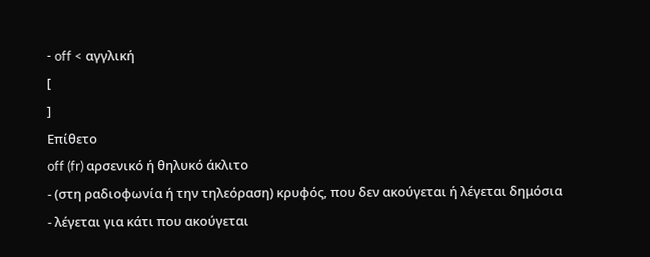- off < αγγλική
[
]
Επίθετο
off (fr) αρσενικό ή θηλυκό άκλιτο
- (στη ραδιοφωνία ή την τηλεόραση) κρυφός, που δεν ακούγεται ή λέγεται δημόσια
- λέγεται για κάτι που ακούγεται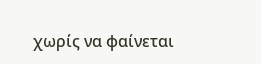χωρίς να φαίνεται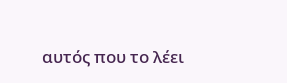αυτός που το λέει